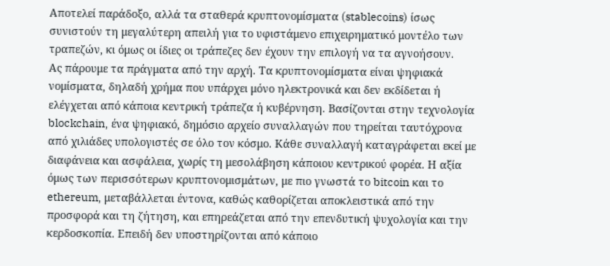Αποτελεί παράδοξο, αλλά τα σταθερά κρυπτονομίσματα (stablecoins) ίσως συνιστούν τη μεγαλύτερη απειλή για το υφιστάμενο επιχειρηματικό μοντέλο των τραπεζών, κι όμως οι ίδιες οι τράπεζες δεν έχουν την επιλογή να τα αγνοήσουν.
Ας πάρουμε τα πράγματα από την αρχή. Τα κρυπτονομίσματα είναι ψηφιακά νομίσματα, δηλαδή χρήμα που υπάρχει μόνο ηλεκτρονικά και δεν εκδίδεται ή ελέγχεται από κάποια κεντρική τράπεζα ή κυβέρνηση. Βασίζονται στην τεχνολογία blockchain, ένα ψηφιακό, δημόσιο αρχείο συναλλαγών που τηρείται ταυτόχρονα από χιλιάδες υπολογιστές σε όλο τον κόσμο. Κάθε συναλλαγή καταγράφεται εκεί με διαφάνεια και ασφάλεια, χωρίς τη μεσολάβηση κάποιου κεντρικού φορέα. Η αξία όμως των περισσότερων κρυπτονομισμάτων, με πιο γνωστά το bitcoin και το ethereum, μεταβάλλεται έντονα, καθώς καθορίζεται αποκλειστικά από την προσφορά και τη ζήτηση, και επηρεάζεται από την επενδυτική ψυχολογία και την κερδοσκοπία. Επειδή δεν υποστηρίζονται από κάποιο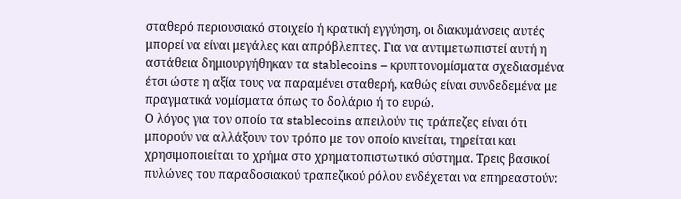σταθερό περιουσιακό στοιχείο ή κρατική εγγύηση, οι διακυμάνσεις αυτές μπορεί να είναι μεγάλες και απρόβλεπτες. Για να αντιμετωπιστεί αυτή η αστάθεια δημιουργήθηκαν τα stablecoins – κρυπτονομίσματα σχεδιασμένα έτσι ώστε η αξία τους να παραμένει σταθερή, καθώς είναι συνδεδεμένα με πραγματικά νομίσματα όπως το δολάριο ή το ευρώ.
Ο λόγος για τον οποίο τα stablecoins απειλούν τις τράπεζες είναι ότι μπορούν να αλλάξουν τον τρόπο με τον οποίο κινείται, τηρείται και χρησιμοποιείται το χρήμα στο χρηματοπιστωτικό σύστημα. Τρεις βασικοί πυλώνες του παραδοσιακού τραπεζικού ρόλου ενδέχεται να επηρεαστούν: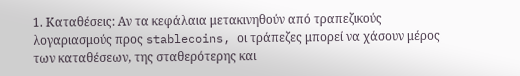1. Καταθέσεις: Αν τα κεφάλαια μετακινηθούν από τραπεζικούς λογαριασμούς προς stablecoins, οι τράπεζες μπορεί να χάσουν μέρος των καταθέσεων, της σταθερότερης και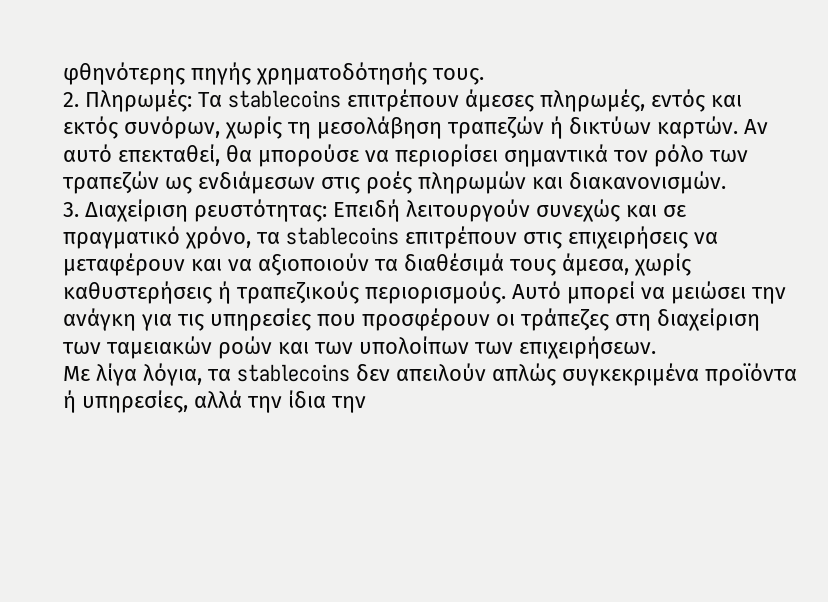φθηνότερης πηγής χρηματοδότησής τους.
2. Πληρωμές: Τα stablecoins επιτρέπουν άμεσες πληρωμές, εντός και εκτός συνόρων, χωρίς τη μεσολάβηση τραπεζών ή δικτύων καρτών. Αν αυτό επεκταθεί, θα μπορούσε να περιορίσει σημαντικά τον ρόλο των τραπεζών ως ενδιάμεσων στις ροές πληρωμών και διακανονισμών.
3. Διαχείριση ρευστότητας: Επειδή λειτουργούν συνεχώς και σε πραγματικό χρόνο, τα stablecoins επιτρέπουν στις επιχειρήσεις να μεταφέρουν και να αξιοποιούν τα διαθέσιμά τους άμεσα, χωρίς καθυστερήσεις ή τραπεζικούς περιορισμούς. Αυτό μπορεί να μειώσει την ανάγκη για τις υπηρεσίες που προσφέρουν οι τράπεζες στη διαχείριση των ταμειακών ροών και των υπολοίπων των επιχειρήσεων.
Με λίγα λόγια, τα stablecoins δεν απειλούν απλώς συγκεκριμένα προϊόντα ή υπηρεσίες, αλλά την ίδια την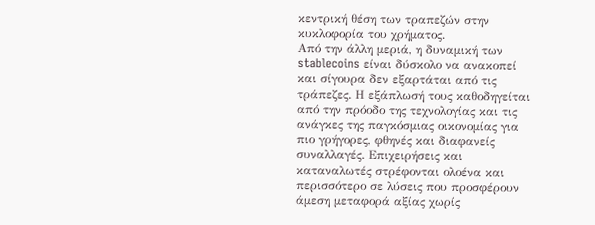κεντρική θέση των τραπεζών στην κυκλοφορία του χρήματος.
Από την άλλη μεριά, η δυναμική των stablecoins είναι δύσκολο να ανακοπεί και σίγουρα δεν εξαρτάται από τις τράπεζες. Η εξάπλωσή τους καθοδηγείται από την πρόοδο της τεχνολογίας και τις ανάγκες της παγκόσμιας οικονομίας για πιο γρήγορες, φθηνές και διαφανείς συναλλαγές. Επιχειρήσεις και καταναλωτές στρέφονται ολοένα και περισσότερο σε λύσεις που προσφέρουν άμεση μεταφορά αξίας χωρίς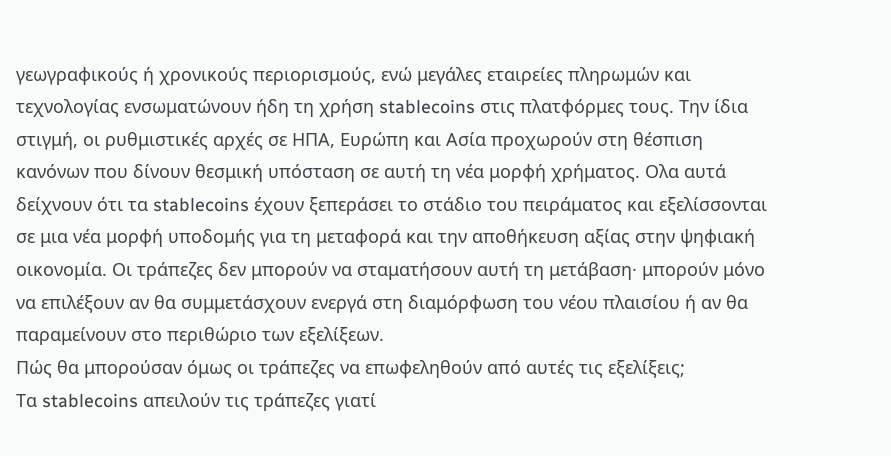γεωγραφικούς ή χρονικούς περιορισμούς, ενώ μεγάλες εταιρείες πληρωμών και τεχνολογίας ενσωματώνουν ήδη τη χρήση stablecoins στις πλατφόρμες τους. Την ίδια στιγμή, οι ρυθμιστικές αρχές σε ΗΠΑ, Ευρώπη και Ασία προχωρούν στη θέσπιση κανόνων που δίνουν θεσμική υπόσταση σε αυτή τη νέα μορφή χρήματος. Ολα αυτά δείχνουν ότι τα stablecoins έχουν ξεπεράσει το στάδιο του πειράματος και εξελίσσονται σε μια νέα μορφή υποδομής για τη μεταφορά και την αποθήκευση αξίας στην ψηφιακή οικονομία. Οι τράπεζες δεν μπορούν να σταματήσουν αυτή τη μετάβαση· μπορούν μόνο να επιλέξουν αν θα συμμετάσχουν ενεργά στη διαμόρφωση του νέου πλαισίου ή αν θα παραμείνουν στο περιθώριο των εξελίξεων.
Πώς θα μπορούσαν όμως οι τράπεζες να επωφεληθούν από αυτές τις εξελίξεις;
Τα stablecoins απειλούν τις τράπεζες γιατί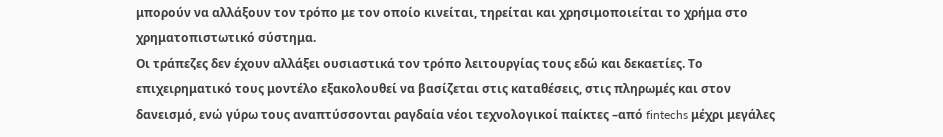μπορούν να αλλάξουν τον τρόπο με τον οποίο κινείται, τηρείται και χρησιμοποιείται το χρήμα στο χρηματοπιστωτικό σύστημα.
Οι τράπεζες δεν έχουν αλλάξει ουσιαστικά τον τρόπο λειτουργίας τους εδώ και δεκαετίες. Το επιχειρηματικό τους μοντέλο εξακολουθεί να βασίζεται στις καταθέσεις, στις πληρωμές και στον δανεισμό, ενώ γύρω τους αναπτύσσονται ραγδαία νέοι τεχνολογικοί παίκτες –από fintechs μέχρι μεγάλες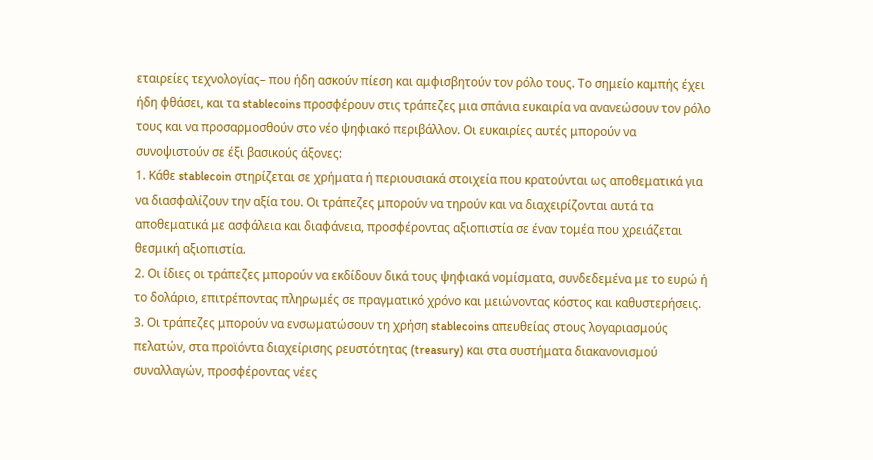εταιρείες τεχνολογίας– που ήδη ασκούν πίεση και αμφισβητούν τον ρόλο τους. Το σημείο καμπής έχει ήδη φθάσει, και τα stablecoins προσφέρουν στις τράπεζες μια σπάνια ευκαιρία να ανανεώσουν τον ρόλο τους και να προσαρμοσθούν στο νέο ψηφιακό περιβάλλον. Οι ευκαιρίες αυτές μπορούν να συνοψιστούν σε έξι βασικούς άξονες:
1. Κάθε stablecoin στηρίζεται σε χρήματα ή περιουσιακά στοιχεία που κρατούνται ως αποθεματικά για να διασφαλίζουν την αξία του. Οι τράπεζες μπορούν να τηρούν και να διαχειρίζονται αυτά τα αποθεματικά με ασφάλεια και διαφάνεια, προσφέροντας αξιοπιστία σε έναν τομέα που χρειάζεται θεσμική αξιοπιστία.
2. Οι ίδιες οι τράπεζες μπορούν να εκδίδουν δικά τους ψηφιακά νομίσματα, συνδεδεμένα με το ευρώ ή το δολάριο, επιτρέποντας πληρωμές σε πραγματικό χρόνο και μειώνοντας κόστος και καθυστερήσεις.
3. Οι τράπεζες μπορούν να ενσωματώσουν τη χρήση stablecoins απευθείας στους λογαριασμούς πελατών, στα προϊόντα διαχείρισης ρευστότητας (treasury) και στα συστήματα διακανονισμού συναλλαγών, προσφέροντας νέες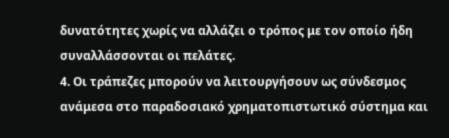δυνατότητες χωρίς να αλλάζει ο τρόπος με τον οποίο ήδη συναλλάσσονται οι πελάτες.
4. Οι τράπεζες μπορούν να λειτουργήσουν ως σύνδεσμος ανάμεσα στο παραδοσιακό χρηματοπιστωτικό σύστημα και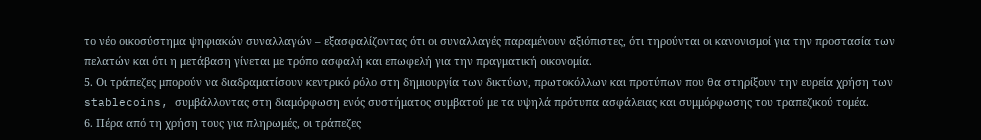το νέο οικοσύστημα ψηφιακών συναλλαγών – εξασφαλίζοντας ότι οι συναλλαγές παραμένουν αξιόπιστες, ότι τηρούνται οι κανονισμοί για την προστασία των πελατών και ότι η μετάβαση γίνεται με τρόπο ασφαλή και επωφελή για την πραγματική οικονομία.
5. Οι τράπεζες μπορούν να διαδραματίσουν κεντρικό ρόλο στη δημιουργία των δικτύων, πρωτοκόλλων και προτύπων που θα στηρίξουν την ευρεία χρήση των stablecoins, συμβάλλοντας στη διαμόρφωση ενός συστήματος συμβατού με τα υψηλά πρότυπα ασφάλειας και συμμόρφωσης του τραπεζικού τομέα.
6. Πέρα από τη χρήση τους για πληρωμές, οι τράπεζες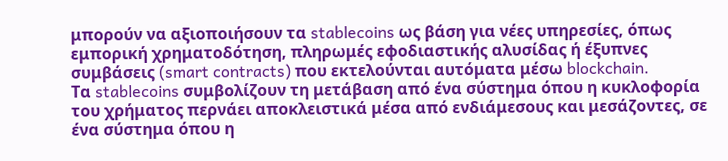μπορούν να αξιοποιήσουν τα stablecoins ως βάση για νέες υπηρεσίες, όπως εμπορική χρηματοδότηση, πληρωμές εφοδιαστικής αλυσίδας ή έξυπνες συμβάσεις (smart contracts) που εκτελούνται αυτόματα μέσω blockchain.
Τα stablecoins συμβολίζουν τη μετάβαση από ένα σύστημα όπου η κυκλοφορία του χρήματος περνάει αποκλειστικά μέσα από ενδιάμεσους και μεσάζοντες, σε ένα σύστημα όπου η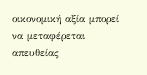οικονομική αξία μπορεί να μεταφέρεται απευθείας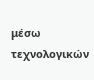μέσω τεχνολογικών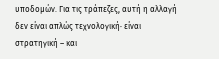υποδομών. Για τις τράπεζες, αυτή η αλλαγή δεν είναι απλώς τεχνολογική· είναι στρατηγική – και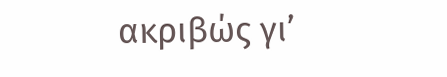ακριβώς γι’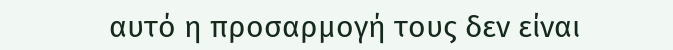αυτό η προσαρμογή τους δεν είναι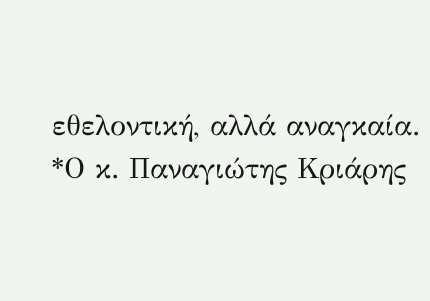εθελοντική, αλλά αναγκαία.
*Ο κ. Παναγιώτης Κριάρης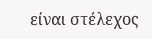είναι στέλεχος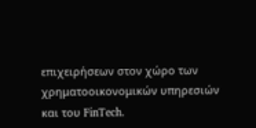επιχειρήσεων στον χώρο των χρηματοοικονομικών υπηρεσιών και του FinTech.